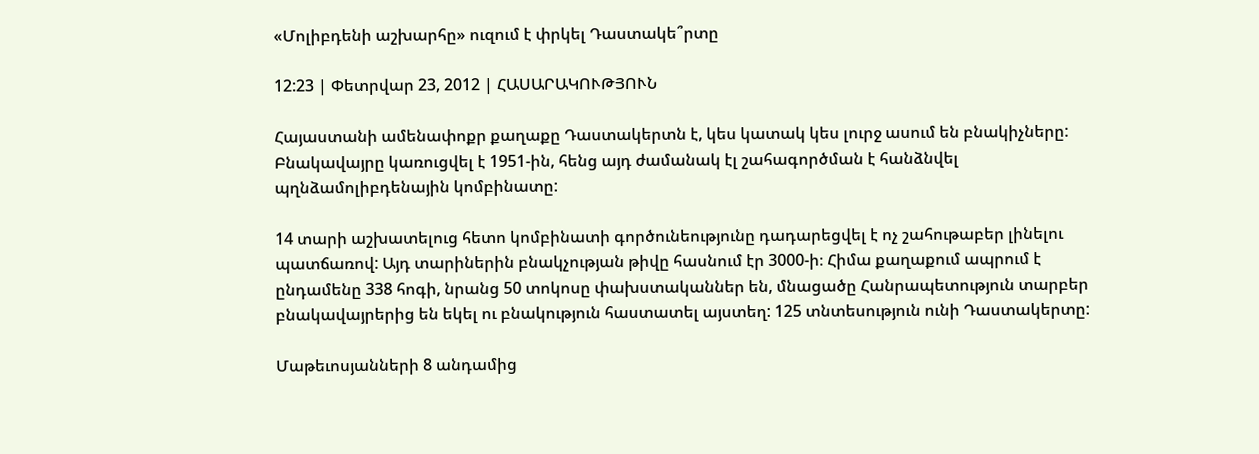«Մոլիբդենի աշխարհը» ուզում է փրկել Դաստակե՞րտը

12:23 | Փետրվար 23, 2012 | ՀԱՍԱՐԱԿՈՒԹՅՈՒՆ

Հայաստանի ամենափոքր քաղաքը Դաստակերտն է, կես կատակ կես լուրջ ասում են բնակիչները: Բնակավայրը կառուցվել է 1951-ին, հենց այդ ժամանակ էլ շահագործման է հանձնվել պղնձամոլիբդենային կոմբինատը:

14 տարի աշխատելուց հետո կոմբինատի գործունեությունը դադարեցվել է ոչ շահութաբեր լինելու պատճառով: Այդ տարիներին բնակչության թիվը հասնում էր 3000-ի։ Հիմա քաղաքում ապրում է ընդամենը 338 հոգի, նրանց 50 տոկոսը փախստականներ են, մնացածը Հանրապետություն տարբեր բնակավայրերից են եկել ու բնակություն հաստատել այստեղ: 125 տնտեսություն ունի Դաստակերտը:

Մաթեւոսյանների 8 անդամից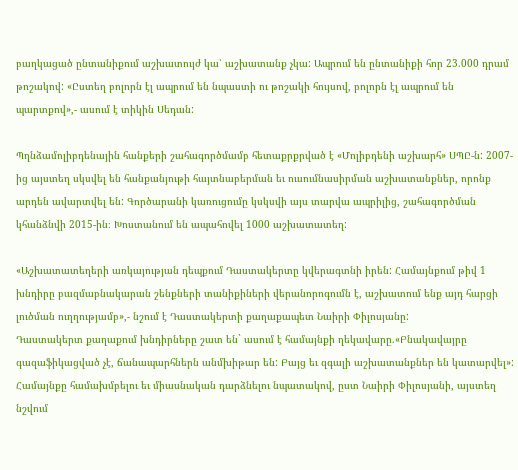բաղկացած ընտանիքում աշխատույժ կա՝ աշխատանք չկա: Ապրում են ընտանիքի հոր 23.000 դրամ թոշակով: «Ըստեղ բոլորն էլ ապրում են նպաստի ու թոշակի հույսով, բոլորն էլ ապրում են պարտքով»,- ասում է տիկին Սեդան:

Պղնձամոլիբդենային հանքերի շահագործմամբ հետաքրքրված է «Մոլիբդենի աշխարհ» ՍՊԸ-ն: 2007-ից այստեղ սկսվել են հանքանյութի հայտնաբերման եւ ուսումնասիրման աշխատանքներ, որոնք արդեն ավարտվել են: Գործարանի կառուցումը կսկսվի այս տարվա ապրիլից, շահագործման կհանձնվի 2015-ին։ Խոստանում են ապահովել 1000 աշխատատեղ:

«Աշխատատեղերի առկայության դեպքում Դաստակերտը կվերագտնի իրեն: Համայնքում թիվ 1 խնդիրը բազմաբնակարան շենքների տանիքիների վերանորոգումն է, աշխատում ենք այդ հարցի լուծման ուղղությամբ»,- նշում է Դաստակերտի քաղաքապետ Նաիրի Փիլոսյանը:
Դաստակերտ քաղաքում խնդիրները շատ են` ասում է համայնքի ղեկավարը.«Բնակավայրը գազաֆիկացված չէ, ճանապարհներն անմխիթար են: Բայց եւ զգալի աշխատանքներ են կատարվել»: Համայնքը համախմբելու եւ միասնական դարձնելու նպատակով, ըստ Նաիրի Փիլոսյանի, այստեղ նշվում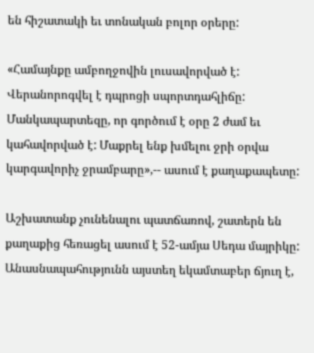են հիշատակի եւ տոնական բոլոր օրերը:

«Համայնքը ամբողջովին լուսավորված է: Վերանորոգվել է դպրոցի սպորտդահլիճը: Մանկապարտեզը, որ գործում է օրը 2 ժամ եւ կահավորված է: Մաքրել ենք խմելու ջրի օրվա կարգավորիչ ջրամբարը»,-- ասում է քաղաքապետը:

Աշխատանք չունենալու պատճառով, շատերն են քաղաքից հեռացել ասում է 52-ամյա Սեդա մայրիկը: Անասնապահությունն այստեղ եկամտաբեր ճյուղ է,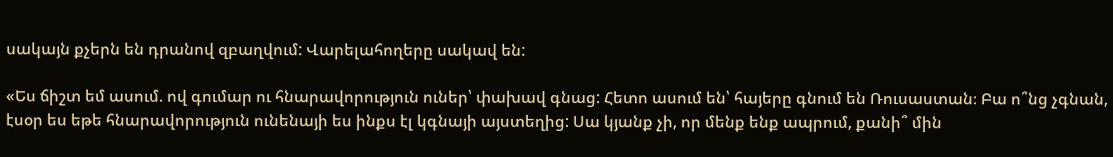սակայն քչերն են դրանով զբաղվում: Վարելահողերը սակավ են:

«Ես ճիշտ եմ ասում. ով գումար ու հնարավորություն ուներ՝ փախավ գնաց: Հետո ասում են՝ հայերը գնում են Ռուսաստան։ Բա ո՞նց չգնան, էսօր ես եթե հնարավորություն ունենայի ես ինքս էլ կգնայի այստեղից: Սա կյանք չի, որ մենք ենք ապրում, քանի՞ մին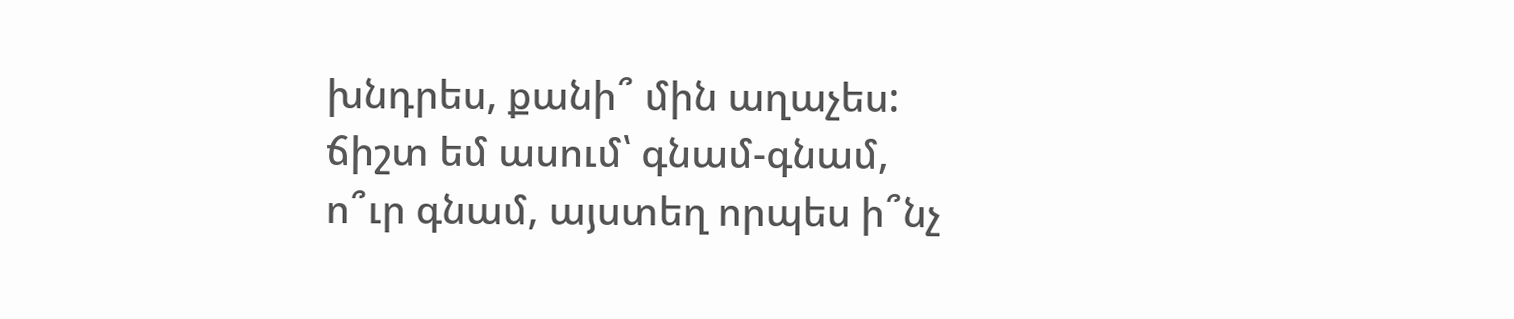խնդրես, քանի՞ մին աղաչես: ճիշտ եմ ասում՝ գնամ-գնամ, ո՞ւր գնամ, այստեղ որպես ի՞նչ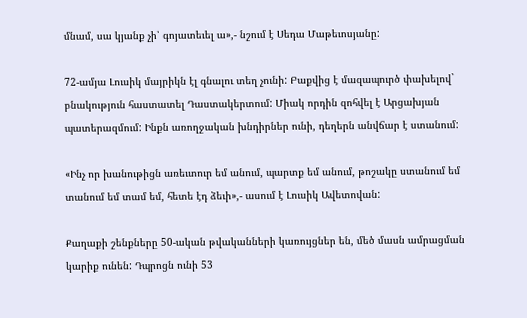մնամ, սա կյանք չի՝ գոյատեւել ա»,- նշում է Սեդա Մաթեւոսյանը:

72-ամյա Լուսիկ մայրիկն էլ գնալու տեղ չունի: Բաքվից է մազապուրծ փախելով` բնակություն հաստատել Դաստակերտում: Միակ որդին զոհվել է Արցախյան պատերազմում: Ինքն առողջական խնդիրներ ունի, դեղերն անվճար է ստանում:

«Ինչ որ խանութիցն առեւտուր եմ անում, պարտք եմ անում, թոշակը ստանում եմ տանում եմ տամ եմ, հետե էդ ձեւի»,- ասում է Լուսիկ Ավետովան:

Քաղաքի շենքները 50-ական թվականների կառույցներ են, մեծ մասն ամրացման կարիք ունեն: Դպրոցն ունի 53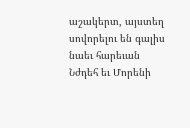աշակերտ, այստեղ սովորելու են գալիս նաեւ հարեւան Նժդեհ եւ Մորենի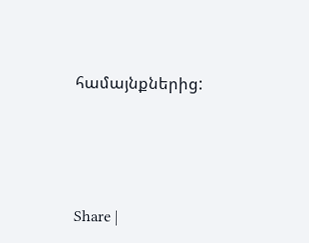համայնքներից:





Share |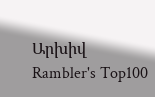Արխիվ
Rambler's Top100